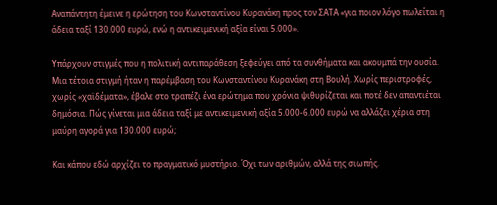Αναπάντητη έμεινε η ερώτηση του Κωνσταντίνου Κυρανάκη προς τον ΣΑΤΑ «για ποιον λόγο πωλείται η άδεια ταξί 130.000 ευρώ, ενώ η αντικειμενική αξία είναι 5.000».

Υπάρχουν στιγμές που η πολιτική αντιπαράθεση ξεφεύγει από τα συνθήματα και ακουμπά την ουσία. Μια τέτοια στιγμή ήταν η παρέμβαση του Κωνσταντίνου Κυρανάκη στη Βουλή. Χωρίς περιστροφές, χωρίς «χαϊδέματα», έβαλε στο τραπέζι ένα ερώτημα που χρόνια ψιθυρίζεται και ποτέ δεν απαντιέται δημόσια. Πώς γίνεται μια άδεια ταξί με αντικειμενική αξία 5.000-6.000 ευρώ να αλλάζει χέρια στη μαύρη αγορά για 130.000 ευρώ;

Και κάπου εδώ αρχίζει το πραγματικό μυστήριο. Όχι των αριθμών, αλλά της σιωπής.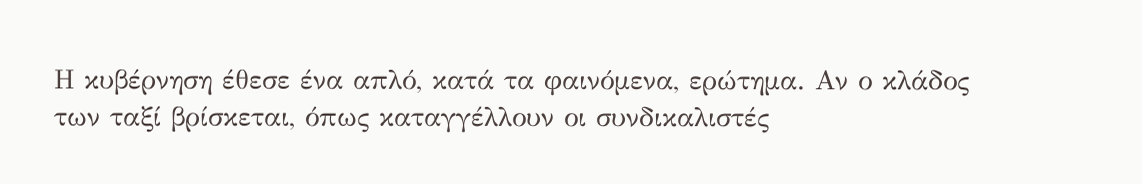Η κυβέρνηση έθεσε ένα απλό, κατά τα φαινόμενα, ερώτημα. Αν ο κλάδος των ταξί βρίσκεται, όπως καταγγέλλουν οι συνδικαλιστές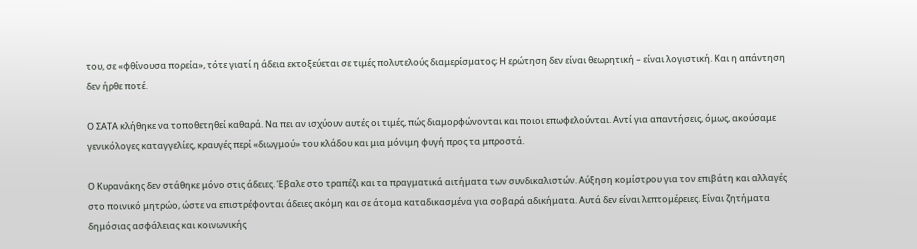του, σε «φθίνουσα πορεία», τότε γιατί η άδεια εκτοξεύεται σε τιμές πολυτελούς διαμερίσματος; Η ερώτηση δεν είναι θεωρητική – είναι λογιστική. Και η απάντηση δεν ήρθε ποτέ.

Ο ΣΑΤΑ κλήθηκε να τοποθετηθεί καθαρά. Να πει αν ισχύουν αυτές οι τιμές, πώς διαμορφώνονται και ποιοι επωφελούνται. Αντί για απαντήσεις, όμως, ακούσαμε γενικόλογες καταγγελίες, κραυγές περί «διωγμού» του κλάδου και μια μόνιμη φυγή προς τα μπροστά.

Ο Κυρανάκης δεν στάθηκε μόνο στις άδειες. Έβαλε στο τραπέζι και τα πραγματικά αιτήματα των συνδικαλιστών. Αύξηση κομίστρου για τον επιβάτη και αλλαγές στο ποινικό μητρώο, ώστε να επιστρέφονται άδειες ακόμη και σε άτομα καταδικασμένα για σοβαρά αδικήματα. Αυτά δεν είναι λεπτομέρειες. Είναι ζητήματα δημόσιας ασφάλειας και κοινωνικής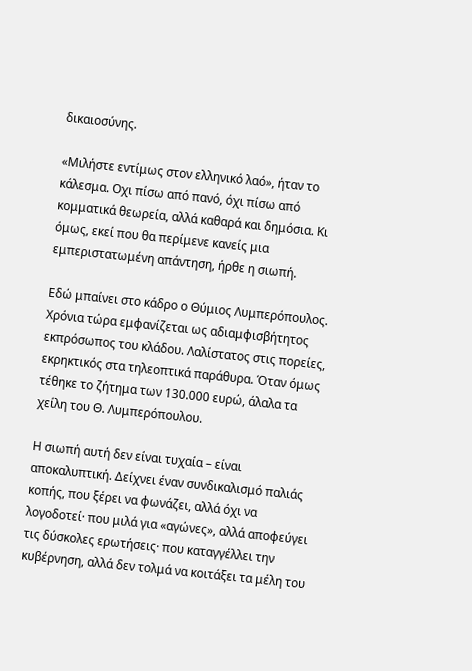δικαιοσύνης.

«Μιλήστε εντίμως στον ελληνικό λαό», ήταν το κάλεσμα. Οχι πίσω από πανό, όχι πίσω από κομματικά θεωρεία, αλλά καθαρά και δημόσια. Κι όμως, εκεί που θα περίμενε κανείς μια εμπεριστατωμένη απάντηση, ήρθε η σιωπή.

Εδώ μπαίνει στο κάδρο ο Θύμιος Λυμπερόπουλος. Χρόνια τώρα εμφανίζεται ως αδιαμφισβήτητος εκπρόσωπος του κλάδου. Λαλίστατος στις πορείες, εκρηκτικός στα τηλεοπτικά παράθυρα. Όταν όμως τέθηκε το ζήτημα των 130.000 ευρώ, άλαλα τα χείλη του Θ. Λυμπερόπουλου.

Η σιωπή αυτή δεν είναι τυχαία – είναι αποκαλυπτική. Δείχνει έναν συνδικαλισμό παλιάς κοπής, που ξέρει να φωνάζει, αλλά όχι να λογοδοτεί· που μιλά για «αγώνες», αλλά αποφεύγει τις δύσκολες ερωτήσεις· που καταγγέλλει την κυβέρνηση, αλλά δεν τολμά να κοιτάξει τα μέλη του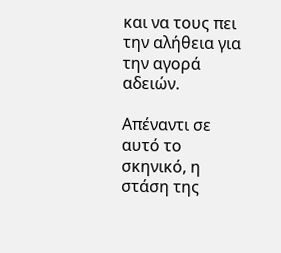και να τους πει την αλήθεια για την αγορά αδειών.

Απέναντι σε αυτό το σκηνικό, η στάση της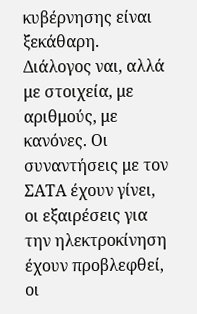κυβέρνησης είναι ξεκάθαρη. Διάλογος ναι, αλλά με στοιχεία, με αριθμούς, με κανόνες. Οι συναντήσεις με τον ΣΑΤΑ έχουν γίνει, οι εξαιρέσεις για την ηλεκτροκίνηση έχουν προβλεφθεί, οι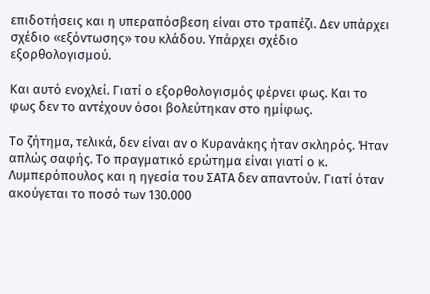επιδοτήσεις και η υπεραπόσβεση είναι στο τραπέζι. Δεν υπάρχει σχέδιο «εξόντωσης» του κλάδου. Υπάρχει σχέδιο εξορθολογισμού.

Και αυτό ενοχλεί. Γιατί ο εξορθολογισμός φέρνει φως. Και το φως δεν το αντέχουν όσοι βολεύτηκαν στο ημίφως.

Το ζήτημα, τελικά, δεν είναι αν ο Κυρανάκης ήταν σκληρός. Ήταν απλώς σαφής. Το πραγματικό ερώτημα είναι γιατί ο κ. Λυμπερόπουλος και η ηγεσία του ΣΑΤΑ δεν απαντούν. Γιατί όταν ακούγεται το ποσό των 130.000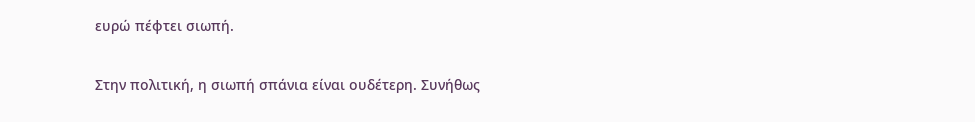ευρώ πέφτει σιωπή.

Στην πολιτική, η σιωπή σπάνια είναι ουδέτερη. Συνήθως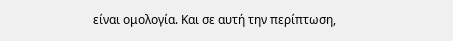είναι ομολογία. Και σε αυτή την περίπτωση,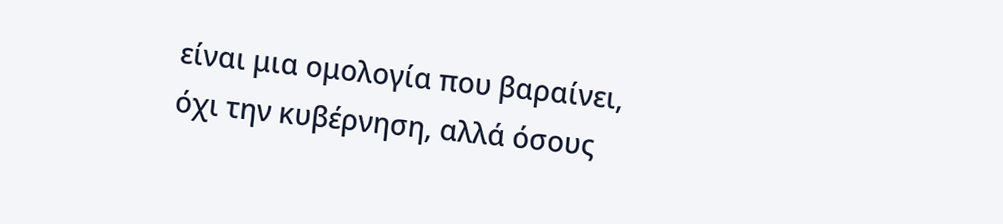είναι μια ομολογία που βαραίνει, όχι την κυβέρνηση, αλλά όσους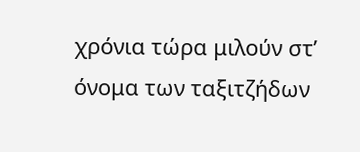χρόνια τώρα μιλούν στ’ όνομα των ταξιτζήδων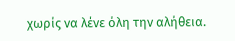χωρίς να λένε όλη την αλήθεια.